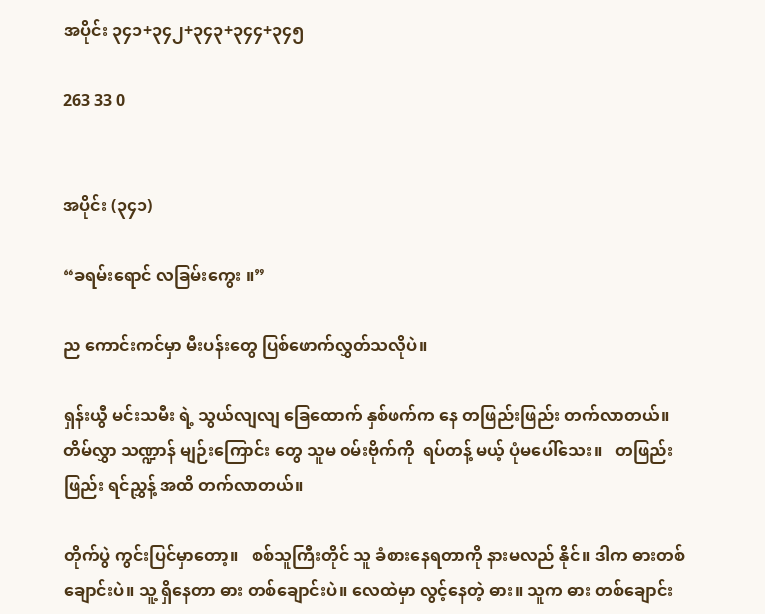အပိုင်း ၃၄၁+၃၄၂+၃၄၃+၃၄၄+၃၄၅

263 33 0


အပိုင်း (၃၄၁)

“ခရမ်းရောင် လခြမ်းကွေး ။”

ည ကောင်းကင်မှာ မီးပန်းတွေ ပြစ်ဖောက်လွှတ်သလိုပဲ။

ရှန်းယွီ မင်းသမီး ရဲ့ သွယ်လျလျ ခြေထောက် နှစ်ဖက်က နေ တဖြည်းဖြည်း တက်လာတယ်။   တိမ်လွှာ သဏ္ဍာန် မျဉ်းကြောင်း တွေ သူမ ၀မ်းဗိုက်ကို  ရပ်တန့် မယ့် ပုံမပေါ်သေး။   တဖြည်းဖြည်း ရင်ညွှန့် အထိ တက်လာတယ်။

တိုက်ပွဲ ကွင်းပြင်မှာတော့။   စစ်သူကြီးတိုင် သူ ခံစားနေရတာကို နားမလည် နိုင်။ ဒါက ဓားတစ်ချောင်းပဲ။ သူ့ ရှိနေတာ ဓား တစ်ချောင်းပဲ။ လေထဲမှာ လွင့်နေတဲ့ ဓား။ သူက ဓား တစ်ချောင်း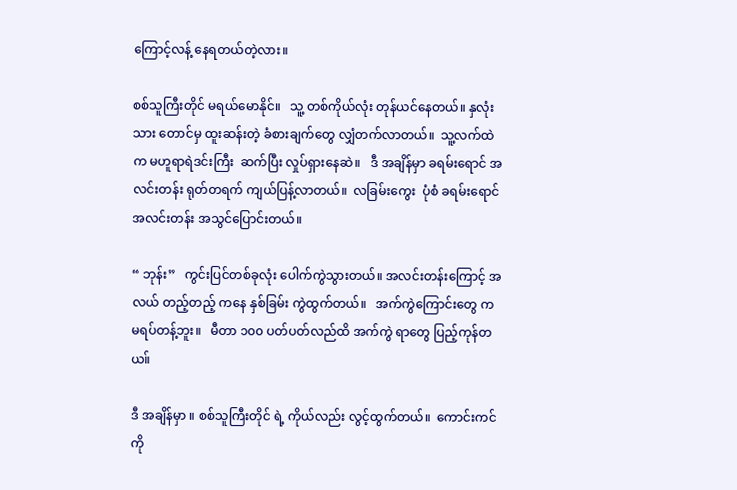ကြောင့်လန့် နေရတယ်တဲ့လား။

စစ်သူကြီးတိုင် မရယ်မောနိုင်။   သူ့ တစ်ကိုယ်လုံး တုန်ယင်နေတယ်။ နှလုံးသား တောင်မှ ထူးဆန်းတဲ့ ခံစားချက်တွေ လျှံတက်လာတယ်။  သူ့လက်ထဲက မဟူရာရဲဒင်းကြီး  ဆက်ပြီး လှုပ်ရှားနေဆဲ။   ဒီ အချိန်မှာ ခရမ်းရောင် အလင်းတန်း ရုတ်တရက် ကျယ်ပြန့်လာတယ်။  လခြမ်းကွေး  ပုံစံ ခရမ်းရောင် အလင်းတန်း အသွင်ပြောင်းတယ်။

“ ဘုန်း”   ကွင်းပြင်တစ်ခုလုံး ပေါက်ကွဲသွားတယ်။ အလင်းတန်းကြောင့် အလယ် တည့်တည့် ကနေ နှစ်ခြမ်း ကွဲထွက်တယ်။   အက်ကွဲကြောင်းတွေ က မရပ်တန့်ဘူး။   မီတာ ၁၀၀ ပတ်ပတ်လည်ထိ အက်ကွဲ ရာတွေ ပြည့်ကုန်တယ။်

ဒီ အချိန်မှာ ။ စစ်သူကြီးတိုင် ရဲ့ ကိုယ်လည်း လွင့်ထွက်တယ်။  ကောင်းကင်ကို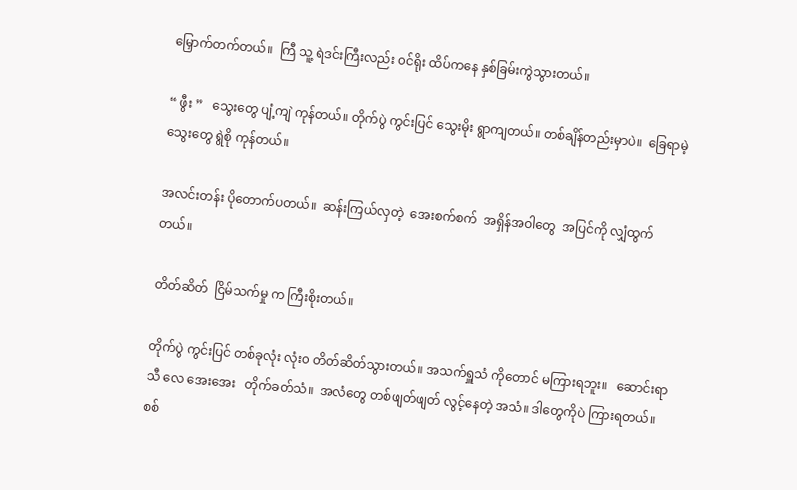မြှောက်တက်တယ်။  ကြီ သူ့ ရဲဒင်းကြီးလည်း ၀င်ရိုး ထိပ်ကနေ နှစ်ခြမ်းကွဲသွားတယ်။

“ ဖွီး ”   သွေးတွေ ပျံ့ကျဲ ကုန်တယ်။ တိုက်ပွဲ ကွင်းပြင် သွေးမိုး ရွာကျတယ်။ တစ်ချိန်တည်းမှာပဲ။  ခြေရာမဲ့ သွေးတွေ ရွဲစို ကုန်တယ်။

အလင်းတန်း ပိုတောက်ပတယ်။  ဆန်းကြယ်လှတဲ့  အေးစက်စက်  အရှိန်အဝါတွေ  အပြင်ကို လျှံထွက်တယ်။

တိတ်ဆိတ်  ငြိမ်သက်မှု က ကြီးစိုးတယ်။

တိုက်ပွဲ ကွင်းပြင် တစ်ခုလုံး လုံး၀ တိတ်ဆိတ်သွားတယ်။ အသက်ရှူသံ ကိုတောင် မကြားရဘူး။   ဆောင်းရာသီ လေ အေးအေး   တိုက်ခတ်သံ။  အလံတွေ တစ်ဖျတ်ဖျတ် လွင့်နေတဲ့ အသံ။ ဒါတွေကိုပဲ ကြားရတယ်။  စစ်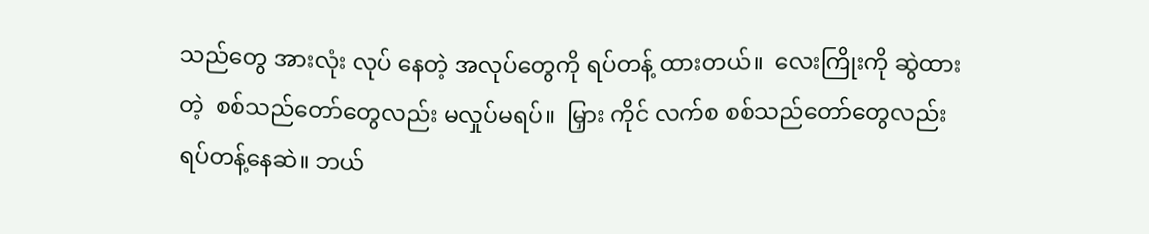သည်တွေ အားလုံး လုပ် နေတဲ့ အလုပ်တွေကို ရပ်တန့် ထားတယ်။  လေးကြိုးကို ဆွဲထားတဲ့  စစ်သည်တော်တွေလည်း မလှုပ်မရပ်။  မြှား ကိုင် လက်စ စစ်သည်တော်တွေလည်း  ရပ်တန့်နေဆဲ။ ဘယ်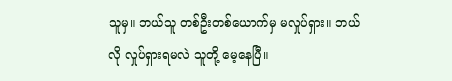သူမှ။ ဘယ်သူ တစ်ဦးတစ်ယောက်မှ မလှုပ်ရှား။ ဘယ်လို လှုပ်ရှားရမလဲ သူတို့ မေ့နေပြီ။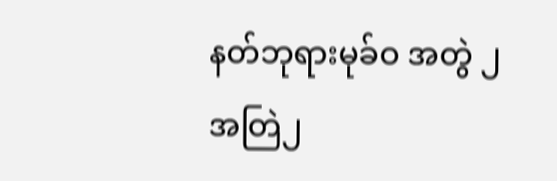နတ်ဘုရားမုခ်ဝ အတွဲ ၂ အတြဲ၂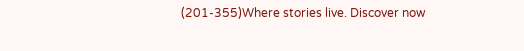(201-355)Where stories live. Discover now